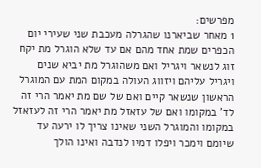מפרשים:
1 מאחר שביארנו שהגרלה מעכבת שני שעירי יום הכפרים שמת אחד מהם אם עד שלא הוגרל מת יקח זוג לנשאר ויגריל ואם משהוגרל מת יביא שנים ויגריל עליהם ויזווג העולה במקום המת עם המוגרל הראשון שנשאר קיים ואם של שם מת יאמר הרי זה לד' במקומו ואם של עזאזל מת יאמר הרי זה לעזאזל במקומו והמוגרל השני שאינו צריך לו ירעה עד שיומם וימכר ויפלו דמיו לנדבה ואינו הולך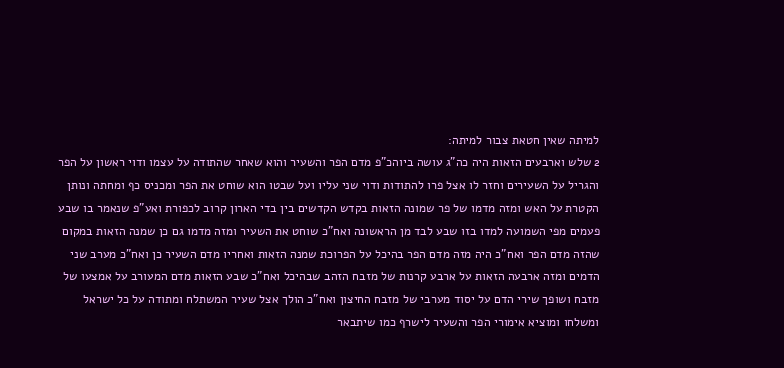למיתה שאין חטאת צבור למיתה:
2 שלש וארבעים הזאות היה כה"ג עושה ביוהכ"פ מדם הפר והשעיר והוא שאחר שהתודה על עצמו ודוי ראשון על הפר והגריל על השעירים וחזר לו אצל פרו להתודות ודוי שני עליו ועל שבטו הוא שוחט את הפר ומכניס כף ומחתה ונותן הקטרת על האש ומזה מדמו של פר שמונה הזאות בקדש הקדשים בין בדי הארון קרוב לכפורת ואע"פ שנאמר בו שבע פעמים מפי השמועה למדו בזו שבע לבד מן הראשונה ואח"כ שוחט את השעיר ומזה מדמו גם כן שמנה הזאות במקום שהזה מדם הפר ואח"כ היה מזה מדם הפר בהיכל על הפרוכת שמנה הזאות ואחריו מדם השעיר כן ואח"כ מערב שני הדמים ומזה ארבעה הזאות על ארבע קרנות של מזבח הזהב שבהיכל ואח"כ שבע הזאות מדם המעורב על אמצעו של מזבח ושופך שירי הדם על יסוד מערבי של מזבח החיצון ואח"כ הולך אצל שעיר המשתלח ומתודה על כל ישראל ומשלחו ומוציא אימורי הפר והשעיר לישרף כמו שיתבאר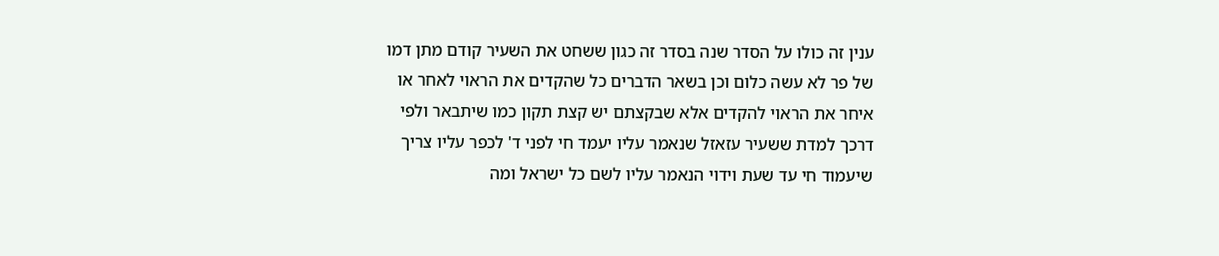ענין זה כולו על הסדר שנה בסדר זה כגון ששחט את השעיר קודם מתן דמו של פר לא עשה כלום וכן בשאר הדברים כל שהקדים את הראוי לאחר או איחר את הראוי להקדים אלא שבקצתם יש קצת תקון כמו שיתבאר ולפי דרכך למדת ששעיר עזאזל שנאמר עליו יעמד חי לפני ד' לכפר עליו צריך שיעמוד חי עד שעת וידוי הנאמר עליו לשם כל ישראל ומה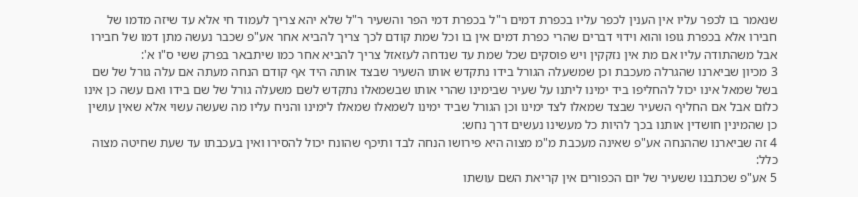שנאמר בו לכפר עליו אין הענין לכפר עליו בכפרת דמים ר"ל בכפרת דמי הפר והשעיר ר"ל שלא יהא צריך לעמוד חי אלא עד שיזה מדמו של חבירו אלא בכפרת גופו והוא וידוי דברים שהרי כפרת דמים אין בו וכל שמת קודם לכך צריך להביא אחר אע"פ שכבר נעשה מתן דמו של חבירו אבל משהתודה עליו אם מת אין נזקקין ויש פוסקים שכל שמת עד שנדחה לעזאזל צריך להביא אחר כמו שיתבאר בפרק ששי ס"ו א':
3 מכיון שביארנו שהגרלה מעכבת וכן שמשעלה הגורל בידו נתקדש אותו השעיר שבצד אותה היד אף קודם הנחה מעתה אם עלה גורל של שם בשל שמאל אינו יכול להחליפו ביד ימינו ליתנו על שעיר שבימינו שהרי אותו שבשמאלו נתקדש לשם משעלה גורל של שם בידו ואם עשה כן אינו כלום אבל אם החליף השעיר שבצד שמאלו לצד ימינו וכן הגורל שביד ימינו לשמאלו שמאלו לימינו והניח עליו מה שעשה עשוי אלא שאין עושין כן שהמינין חושדין אותנו בכך להיות כל מעשינו נעשים דרך נחש:
4 זה שביארנו שההנחה אע"פ שאינה מעכבת מ"מ מצוה היא פירושו הנחה לבד ותיכף שהונח יכול להסירו ואין בעכבתו עד שעת שחיטה מצוה כלל:
5 אע"פ שכתבנו ששעיר של יום הכפורים אין קריאת השם עושתו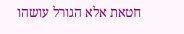חטאת אלא הגורל עושהו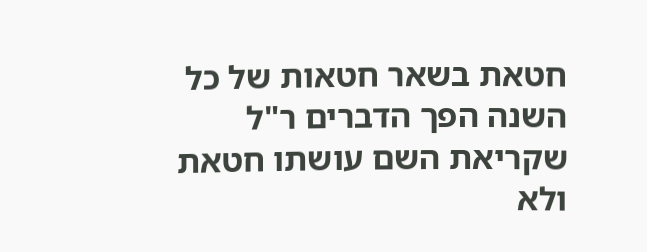חטאת בשאר חטאות של כל השנה הפך הדברים ר"ל שקריאת השם עושתו חטאת ולא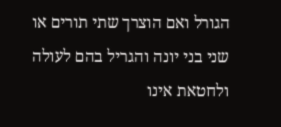הגורל ואם הוצרך שתי תורים או שני בני יונה והגריל בהם לעולה ולחטאת אינו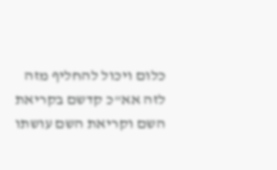כלום ויכול להחליף מזה לזה אא"כ קדשם בקריאת השם וקריאת השם עושתו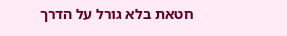חטאת בלא גורל על הדרך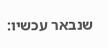שנבאר עכשיו: